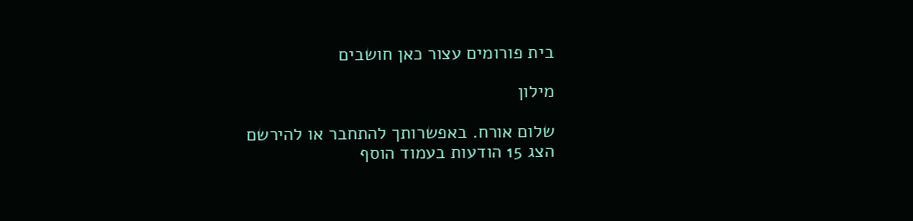בית פורומים עצור כאן חושבים

מילון

שלום אורח. באפשרותך להתחבר או להירשם
הצג 15 הודעות בעמוד הוסף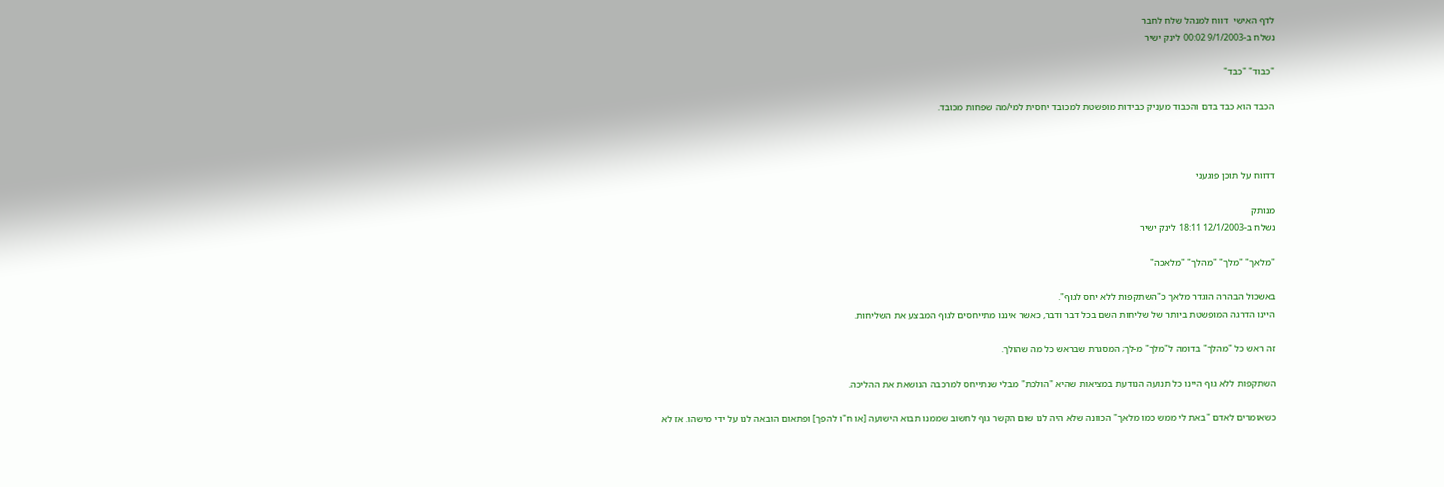לדף האישי  דווח למנהל שלח לחבר
נשלח ב-9/1/2003 00:02 לינק ישיר

"כבוד" "כבד"

הכבד הוא כבד בדם והכבוד מעניק כבידות מופשטת למכובד יחסית למי/מה שפחות מכובד.



דדווח על תוכן פוגעני

מנותק
נשלח ב-12/1/2003 18:11 לינק ישיר

"מלאך" "מלך" "מהלך" "מלאכה"

באשכול הבהרה הוגדר מלאך כ"השתקפות ללא יחס לגוף".
היינו הדרגה המופשטת ביותר של שליחות השם בכל דבר ודבר, כאשר איננו מתייחסים לגוף המבצע את השליחות.

זה ראש כל "מהלך" בדומה ל"מלך" מ-לך; המסגרת שבראש כל מה שהולך.

השתקפות ללא גוף היינו כל תנועה הנודעת במציאות שהיא "הולכת" מבלי שנתייחס למרכבה הנושאת את ההליכה.

כשאומרים לאדם "באת לי ממש כמו מלאך" הכוונה שלא היה לנו שום הקשר גוף לחשוב שממנו תבוא הישועה [או ח"ו להפך] ופתאום הובאה לנו על ידי מישהו. אז לא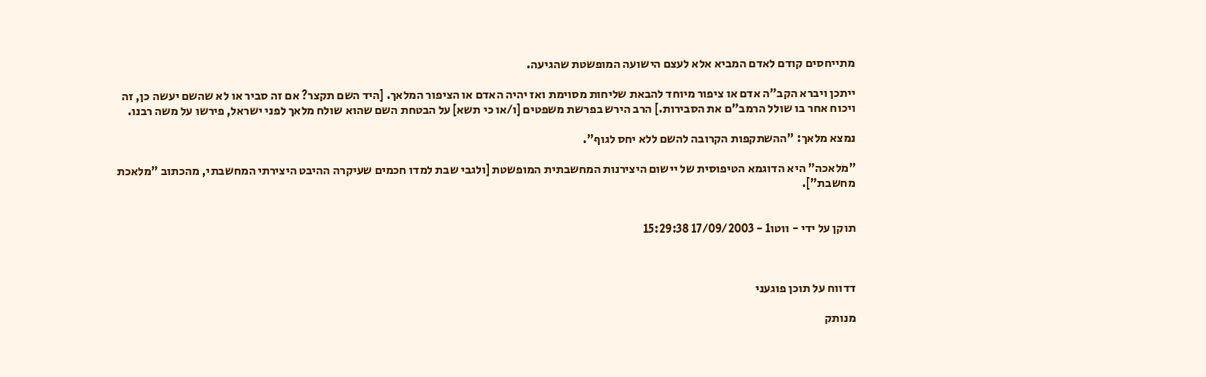מתייחסים קודם לאדם המביא אלא לעצם הישועה המופשטת שהגיעה.

ייתכן ויברא הקב"ה אדם או ציפור מיוחד להבאת שליחות מסוימת ואז יהיה האדם או הציפור המלאך. [היד השם תקצר? אם זה סביר או לא שהשם יעשה כן, זה ויכוח אחר בו שולל הרמב"ם את הסבירות.] הרב הירש בפרשת משפטים [ו/או כי תשא] על הבטחת השם שהוא שולח מלאך לפני ישראל, פירשו על משה רבנו.

נמצא מלאך: "ההשתקפות הקרובה להשם ללא יחס לגוף".

"מלאכה" היא הדוגמא הטיפוסית של יישום היצירנות המחשבתית המופשטת [ולגבי שבת למדו חכמים שעיקרה ההיבט היצירתי המחשבתי, מהכתוב "מלאכת מחשבת"].


תוקן על ידי - ווטו1 - 17/09/2003 15:29:38



דדווח על תוכן פוגעני

מנותק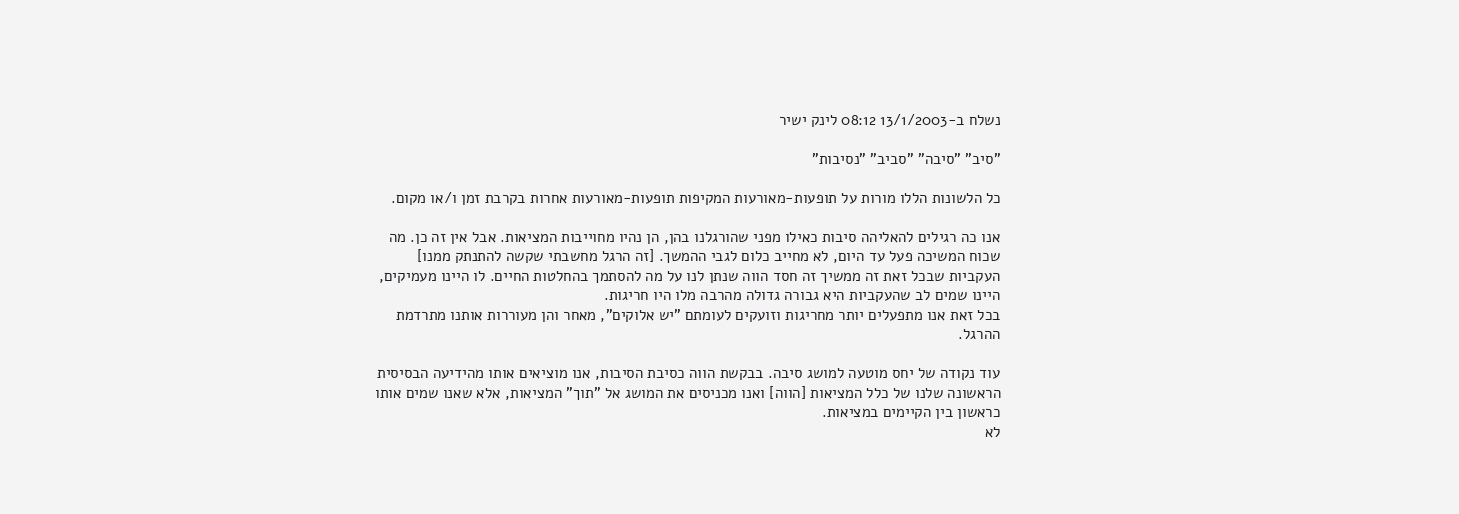נשלח ב-13/1/2003 08:12 לינק ישיר

"סיב" "סיבה" "סביב" "נסיבות"

כל הלשונות הללו מורות על תופעות-מאורעות המקיפות תופעות-מאורעות אחרות בקרבת זמן ו/או מקום.

אנו כה רגילים להאליהה סיבות כאילו מפני שהורגלנו בהן, הן נהיו מחוייבות המציאות. אבל אין זה כן. מה שכוח המשיכה פעל עד היום, לא מחייב כלום לגבי ההמשך. [זה הרגל מחשבתי שקשה להתנתק ממנו]
העקביות שבכל זאת זה ממשיך זה חסד הווה שנתן לנו על מה להסתמך בהחלטות החיים. לו היינו מעמיקים, היינו שמים לב שהעקביות היא גבורה גדולה מהרבה מלו היו חריגות.
בכל זאת אנו מתפעלים יותר מחריגות וזועקים לעומתם "יש אלוקים", מאחר והן מעוררות אותנו מתרדמת ההרגל.

עוד נקודה של יחס מוטעה למושג סיבה. בבקשת הווה כסיבת הסיבות, אנו מוציאים אותו מהידיעה הבסיסית הראשונה שלנו של כלל המציאות [הווה] ואנו מכניסים את המושג אל "תוך" המציאות, אלא שאנו שמים אותו כראשון בין הקיימים במציאות.
לא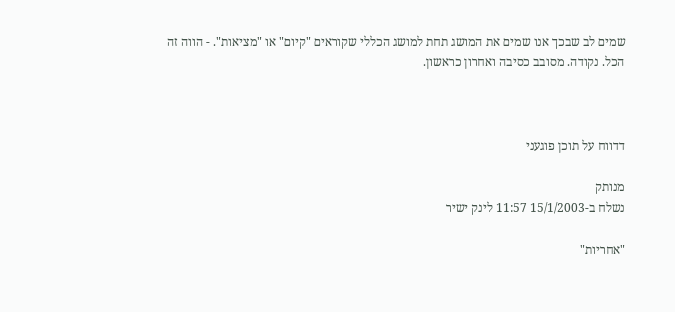שמים לב שבכך אנו שמים את המושג תחת למושג הכללי שקוראים "קיום" או "מציאות". - הווה זה הכל. נקודה. מסובב כסיבה ואחרון כראשון.



דדווח על תוכן פוגעני

מנותק
נשלח ב-15/1/2003 11:57 לינק ישיר

"אחריות"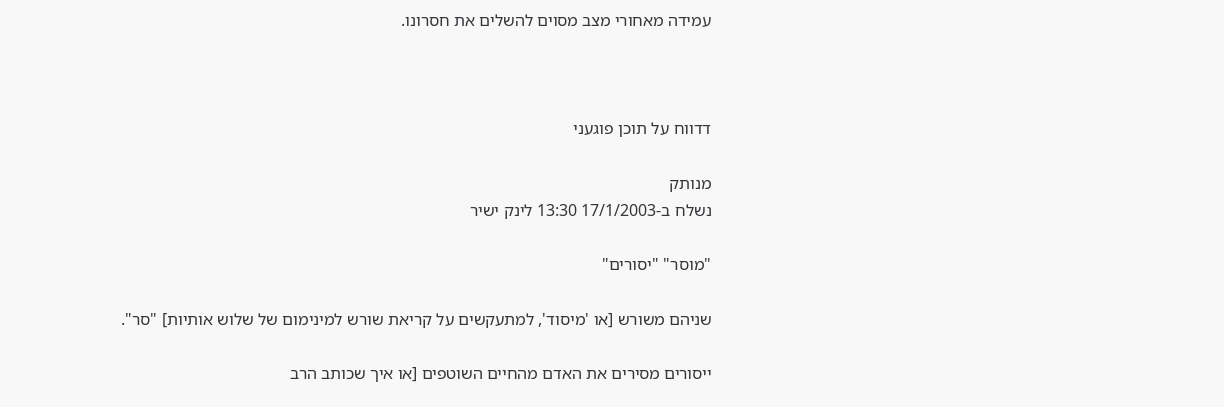עמידה מאחורי מצב מסוים להשלים את חסרונו.



דדווח על תוכן פוגעני

מנותק
נשלח ב-17/1/2003 13:30 לינק ישיר

"מוסר" "יסורים"

שניהם משורש [או 'מיסוד', למתעקשים על קריאת שורש למינימום של שלוש אותיות] "סר".

ייסורים מסירים את האדם מהחיים השוטפים [או איך שכותב הרב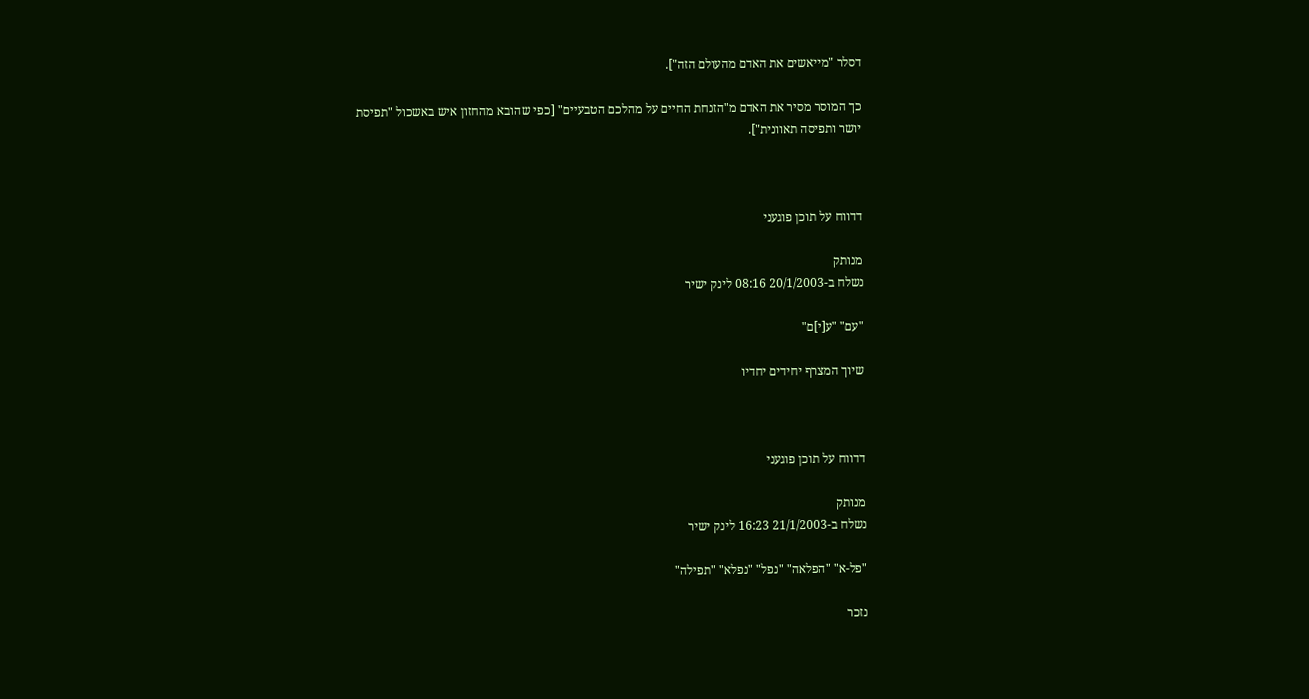דסלר "מייאשים את האדם מהעולם הזה"].

כך המוסר מסיר את האדם מ"הזנחת החיים על מהלכם הטבעיים" [כפי שהובא מהחזון איש באשכול "תפיסת יושר ותפיסה תאוונית"].



דדווח על תוכן פוגעני

מנותק
נשלח ב-20/1/2003 08:16 לינק ישיר

"עם" "ע[י]ם"

שיוך המצרף יחידים יחדיו



דדווח על תוכן פוגעני

מנותק
נשלח ב-21/1/2003 16:23 לינק ישיר

"פל-א" "הפלאה" "נפל" "נפלא" "תפילה"

נזכר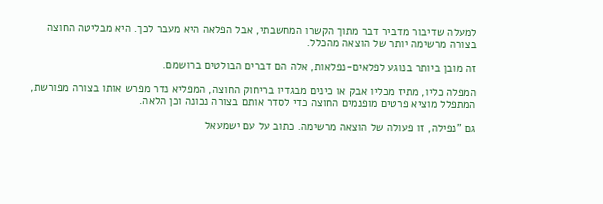למעלה שדיבור מדביר דבר מתוך הקשרו המחשבתי, אבל הפלאה היא מעבר לכך. היא מבליטה החוצה בצורה מרשימה יותר של הוצאה מהכלל.

זה מובן ביותר בנוגע לפלאים-נפלאות, אלה הם דברים הבולטים ברושמם.

המפלה כליו, מתיז מכליו אבק או כינים מבגדיו בריחוק החוצה, המפליא נדר מפרש אותו בצורה מפורשת, המתפלל מוציא פרטים מופנמים החוצה כדי לסדר אותם בצורה נכונה וכן הלאה.

גם "נפילה, זו פעולה של הוצאה מרשימה. כתוב על עם ישמעאל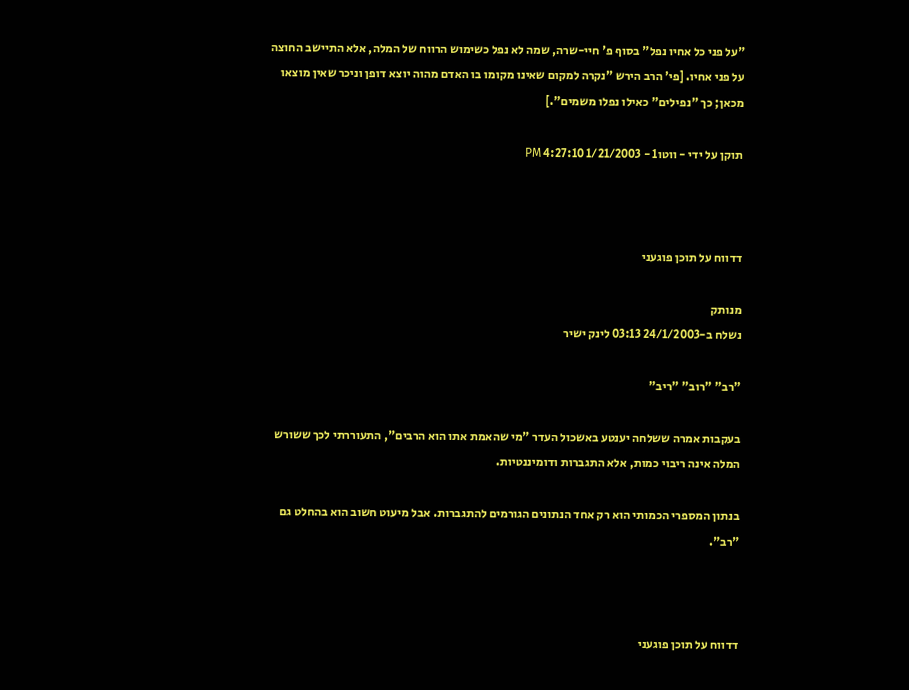"על פני כל אחיו נפל" בסוף פ' חיי-שרה, שמה לא נפל כשימוש הרווח של המלה, אלא התיישב החוצה על פני אחיו. [פי' הרב הירש "נקרה למקום שאינו מקומו בו האדם מהוה יוצא דופן וניכר שאין מוצאו מכאן; כך "נפילים" כאילו נפלו משמים".]

תוקן על ידי - ווטו1 - 1/21/2003 4:27:10 PM



דדווח על תוכן פוגעני

מנותק
נשלח ב-24/1/2003 03:13 לינק ישיר

"רב" "רוב" "ריב"

בעקבות אמרה ששלחה יענטע באשכול העדר "מי שהאמת אתו הוא הרבים", התעוררתי לכך ששורש המלה אינה ריבוי כמות, אלא התגברות ודומיננטיות.

בנתון המספרי הכמותי הוא רק אחד הנתונים הגורמים להתגברות. אבל מיעוט חשוב הוא בהחלט גם "רב".



דדווח על תוכן פוגעני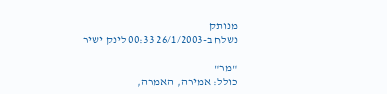מנותק
נשלח ב-26/1/2003 00:33 לינק ישיר

"מר"
כולל: אמירה, האמרה,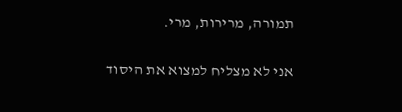תמורה, מרירות, מרי.

אני לא מצליח למצוא את היסוד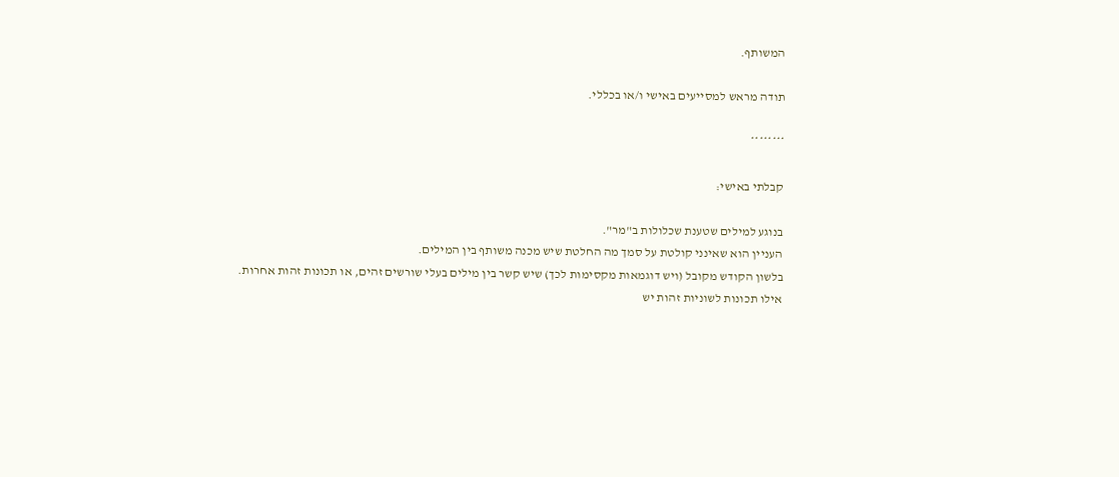המשותף.

תודה מראש למסייעים באישי ו/או בכללי.

********

קבלתי באישי:

בנוגע למילים שטענת שכלולות ב"מר".
העניין הוא שאינני קולטת על סמך מה החלטת שיש מכנה משותף בין המילים.
בלשון הקודש מקובל (ויש דוגמאות מקסימות לכך) שיש קשר בין מילים בעלי שורשים זהים, או תכונות זהות אחרות.
אילו תכונות לשוניות זהות יש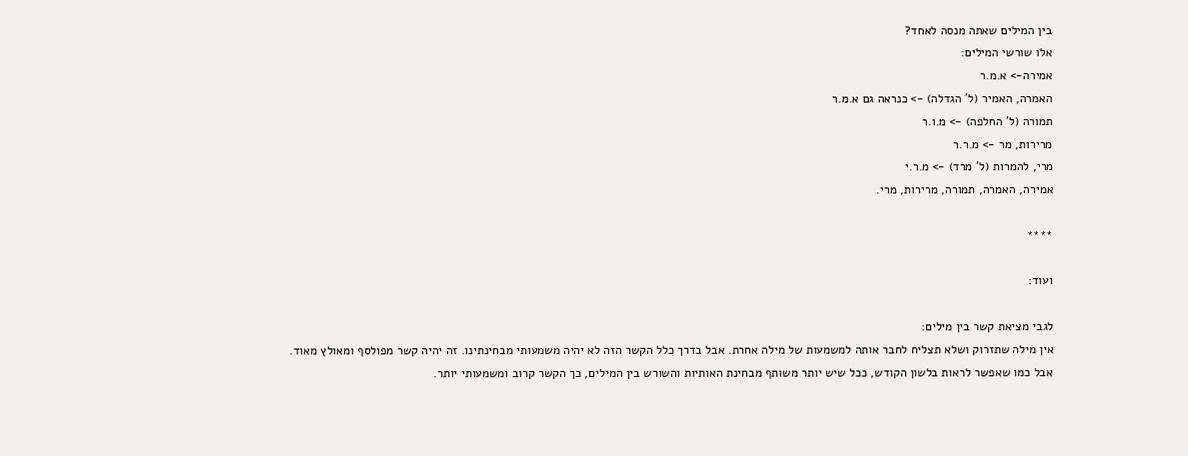בין המילים שאתה מנסה לאחד?
אלו שורשי המילים:
אמירה-> א.מ.ר
האמרה, האמיר (ל' הגדלה) -> כנראה גם א.מ.ר
תמורה (ל' החלפה) -> מ.ו.ר
מרירות, מר -> מ.ר.ר
מרי, להמרות (ל' מרד) -> מ.ר.י
אמירה, האמרה, תמורה, מרירות, מרי.

****

ועוד:

לגבי מציאת קשר בין מילים:
אין מילה שתזרוק ושלא תצליח לחבר אותה למשמעות של מילה אחרת. אבל בדרך כלל הקשר הזה לא יהיה משמעותי מבחינתינו. זה יהיה קשר מפולסף ומאולץ מאוד.
אבל כמו שאפשר לראות בלשון הקודש, ככל שיש יותר משותף מבחינת האותיות והשורש בין המילים, כך הקשר קרוב ומשמעותי יותר.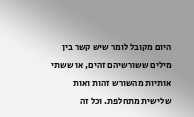היום מקובל לומר שיש קשר בין מילים ששורשיהם זהים, או ששתי אותיות מהשורש זהות ואות שלישית מתחלפת. וכל זה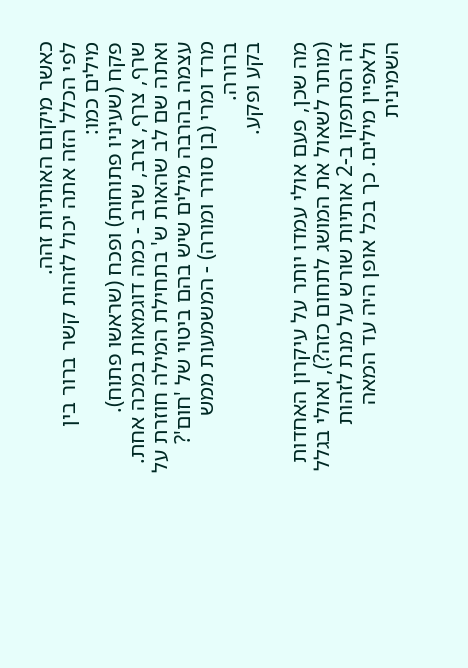כאשר מיקום האותיות זהה.
לפי הכלל הזה אתה יכול לזהות קשר ברור בין מילים כמו:
פקח (שעיניו פתוחות) ופכח (שראשו פתוח).
שרף, צרף, צרב, שרב - כמה דוגמאות במכה אחת. ואתה שם לב שהאות ש' בתחילת המילה חוזרת על עצמה בהרבה מילים שיש בהם ביטוי של 'חום'?
מרד ומרי (בן סורר ומורה) - המשמעות ממש ברורה.
בקע ופקע.

מה שכן, פעם אולי עמדו יותר על עיקרון האחדות (מותר לשאול את המושג לתחום כזה?), ואולי בגלל זה הסתפקו ב-2 אותיות שורש על מנת לזהות ולאפיין מילים. כך בכל אופן היה עד המאה השמינית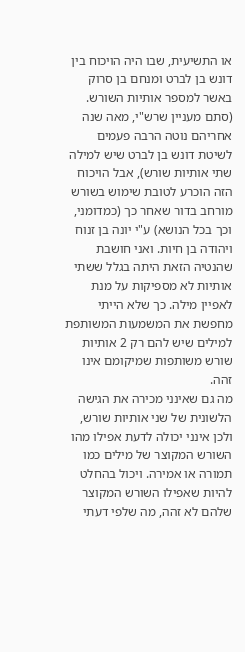או התשיעית, שבו היה הויכוח בין דונש בן לברט ומנחם בן סרוק באשר למספר אותיות השורש. (סתם מעניין שרש"י, מאה שנה אחריהם נוטה הרבה פעמים לשיטת דונש בן לברט שיש למילה שתי אותיות שורש), אבל הויכוח הזה הוכרע לטובת שימוש בשורש מורחב בדור שאחר כך (כמדומני, וכך בכל הנושא) ע"י יונה בן זנוח ויהודה בן חיות. ואני חושבת שהנטיה הזאת היתה בגלל ששתי אותיות לא מספיקות על מנת לאפיין מילה. כך שלא הייתי מחפשת את המשמעות המשותפת למילים שיש להם רק 2 אותיות שורש משותפות שמיקומם אינו זהה.
מה גם שאינני מכירה את הגישה הלשונית של שני אותיות שורש, ולכן אינני יכולה לדעת אפילו מהו השורש המקוצר של מילים כמו תמורה או אמירה. ויכול בהחלט להיות שאפילו השורש המקוצר שלהם לא זהה, מה שלפי דעתי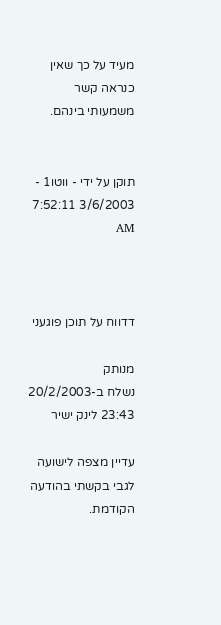מעיד על כך שאין כנראה קשר משמעותי בינהם.


תוקן על ידי - ווטו1 - 3/6/2003 7:52:11 AM



דדווח על תוכן פוגעני

מנותק
נשלח ב-20/2/2003 23:43 לינק ישיר

עדיין מצפה לישועה לגבי בקשתי בהודעה הקודמת.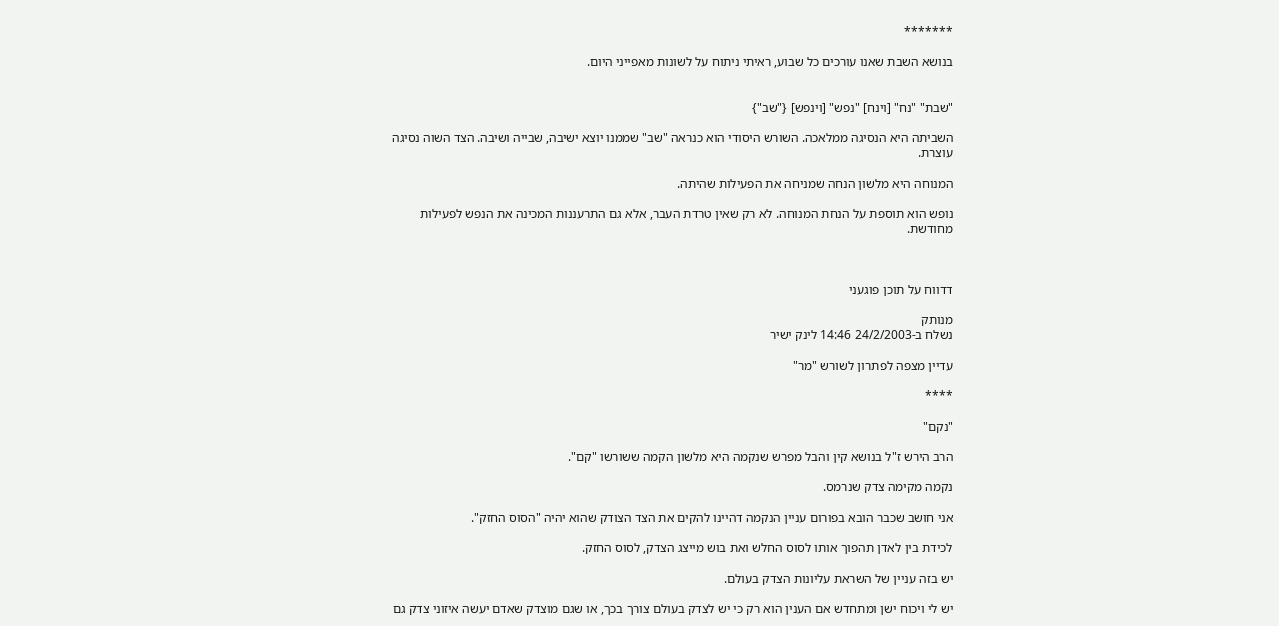*******

בנושא השבת שאנו עורכים כל שבוע, ראיתי ניתוח על לשונות מאפייני היום.


"שבת" "נח" [וינח] "נפש" [וינפש] {"שב"}

השביתה היא הנסיגה ממלאכה. השורש היסודי הוא כנראה "שב" שממנו יוצא ישיבה, שבייה ושיבה. הצד השוה נסיגה עוצרת.

המנוחה היא מלשון הנחה שמניחה את הפעילות שהיתה.

נופש הוא תוספת על הנחת המנוחה. לא רק שאין טרדת העבר, אלא גם התרעננות המכינה את הנפש לפעילות מחודשת.



דדווח על תוכן פוגעני

מנותק
נשלח ב-24/2/2003 14:46 לינק ישיר

עדיין מצפה לפתרון לשורש "מר"

****

"נקם"

הרב הירש ז"ל בנושא קין והבל מפרש שנקמה היא מלשון הקמה ששורשו "קם".

נקמה מקימה צדק שנרמס.

אני חושב שכבר הובא בפורום עניין הנקמה דהיינו להקים את הצד הצודק שהוא יהיה "הסוס החזק".

לכידת בין לאדן תהפוך אותו לסוס החלש ואת בוש מייצג הצדק, לסוס החזק.

יש בזה עניין של השראת עליונות הצדק בעולם.

יש לי ויכוח ישן ומתחדש אם הענין הוא רק כי יש לצדק בעולם צורך בכך, או שגם מוצדק שאדם יעשה איזוני צדק גם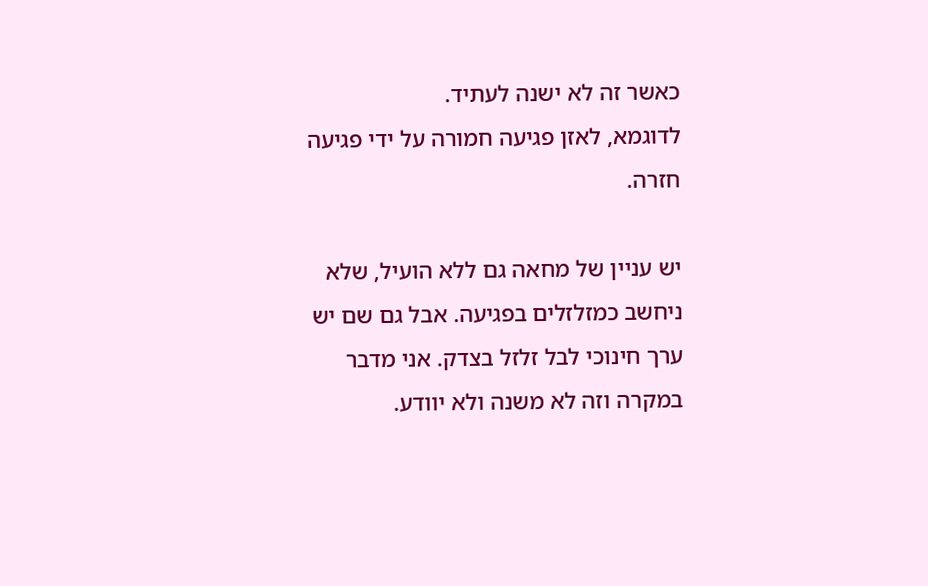כאשר זה לא ישנה לעתיד.
לדוגמא, לאזן פגיעה חמורה על ידי פגיעה חזרה.

יש עניין של מחאה גם ללא הועיל, שלא ניחשב כמזלזלים בפגיעה. אבל גם שם יש ערך חינוכי לבל זלזל בצדק. אני מדבר במקרה וזה לא משנה ולא יוודע.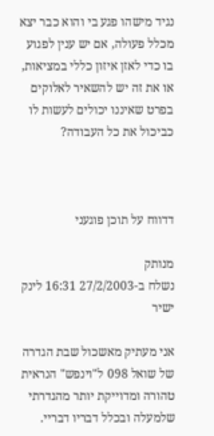נגיד מישהו פגע בי והוא כבר יצא מכלל פעולה, אם יש ענין לפגוע בו כדי לאזן איזון כללי במציאות, או את זה יש להשאיר לאלוקים בפרט שאיננו יכולים לעשות לו כביכול את כל העבודה?



דדווח על תוכן פוגעני

מנותק
נשלח ב-27/2/2003 16:31 לינק ישיר

אני מעתיק מאשכול שבת הגדרה של שואל 098 ל"וינפש" הנראית טהורה ומדוייקת יותר מהגדרתי שלמעלה ובכלל דבריו דבריי.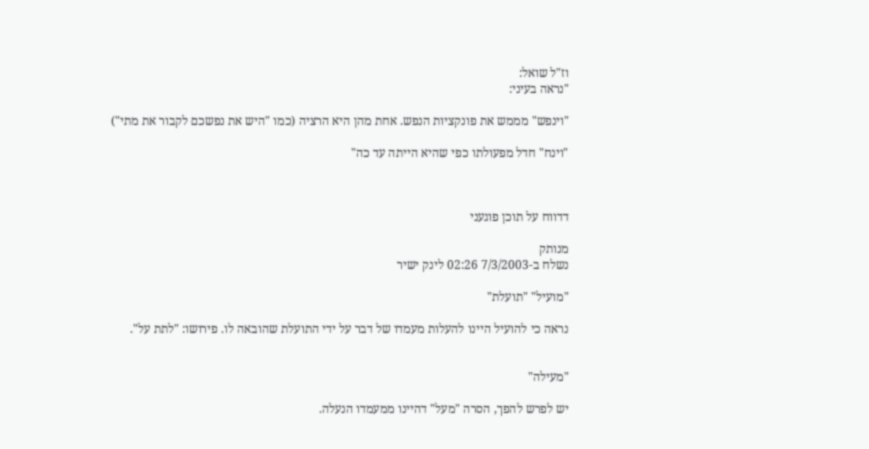וז"ל שואל:
"נראה בעיני:

"וינפש" מממש את פונקציות הנפש. אחת מהן היא הרציה (כמו "היש את נפשכם לקבור את מתי")

"וינח" חדל מפעולתו כפי שהיא הייתה עד כה"



דדווח על תוכן פוגעני

מנותק
נשלח ב-7/3/2003 02:26 לינק ישיר

"מועיל" "תועלת"

נראה כי להועיל היינו להעלות מעמדו של דבר על ידי התועלת שהובאה לו. פירושו: "לתת על".


"מעילה"

יש לפרש להפך, הסרה "מעל" דהיינו ממעמדו הנעלה.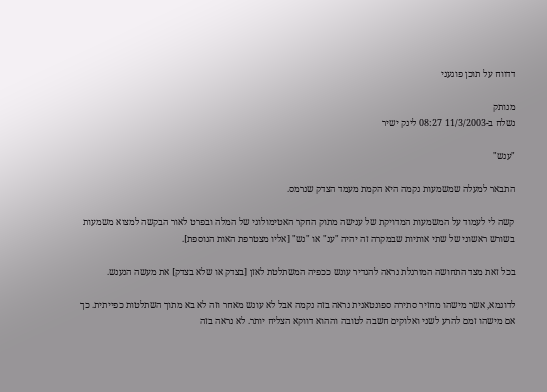דדווח על תוכן פוגעני

מנותק
נשלח ב-11/3/2003 08:27 לינק ישיר

"ענש"

התבאר למעלה שמשמעות נקמה היא הקמת מעמד הצדק שנרמס.

קשה לי לעמוד על המשמעות המדויקת של ענישה מתוק החקר האטימולוגי של המלה ובפרט לאור הבקשה למצוא משמעות בשורש ראשוני של שתי אותיות שבמקרה זה יהיה "ענ" או "נש" [אליו מצטרפת האות הנוספת].

בכל זאת מצד התחושה המורגלת נראה להגדיר עונש ככפיה המשתלטת לאזן [בצדק או שלא בצדק] את מעשה הנענש.

לדוגמא, אשר מישהו מחזיר סתירה ספונטאנית נראה בזה נקמה אבל לא עונש מאחר וזה לא בא מתוך השתלטות כפייתית. כך אם מישהו זמם להרע לשני ואלוקים חשבה לטובה וההוא דווקא הצליח יותר. לא נראה בזה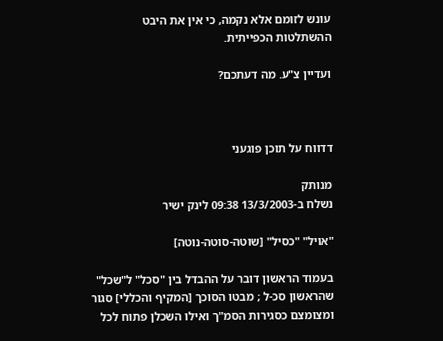עונש לזומם אלא נקמה, כי אין את היבט ההשתלטות הכפייתית.

ועדיין צ"ע. מה דעתכם?



דדווח על תוכן פוגעני

מנותק
נשלח ב-13/3/2003 09:38 לינק ישיר

"אויל" "כסיל" [שוטה-סוטה-נוטה]

בעמוד הראשון דובר על ההבדל בין "סכל" ל"שכל" שהראשון סכ-ל ; מבטו הסוכך [המקיף והכללי] סגור ומצומצם כסגירות הסמ"ך ואילו השכלן פתוח לכל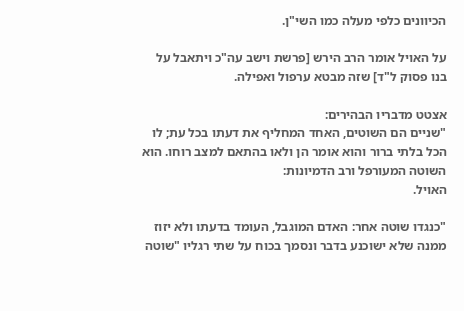הכיוונים כלפי מעלה כמו השי"ן.

על האויל אומר הרב הירש [פרשת וישב עה"כ ויתאבל על בנו פסוק ל"ד] שזה מבטא ערפול ואפילה.

אצטט מדבריו הבהירים:
"שניים הם השוטים, האחד המחליף את דעתו בכל עת; לו הכל בלתי ברור והוא אומר הן ולאו בהתאם למצב רוחו. הוא השוטה המעורפל ורב הדמיונות:
האויל.

"כנגדו שוטה אחר: האדם המוגבל, העומד בדעתו ולא יזוז ממנה שלא ישוכנע בדבר ונסמך בכוח על שתי רגליו "שוטה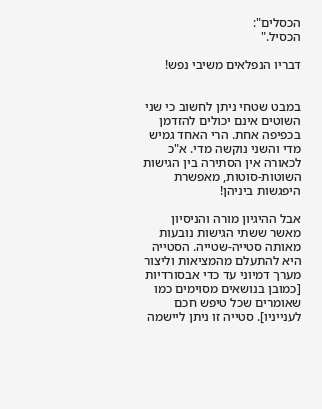הכסלים":
הכסיל."

דבריו הנפלאים משיבי נפש!


במבט שטחי ניתן לחשוב כי שני השוטים אינם יכולים להזדמן בכפיפה אחת. הרי האחד גמיש מדי והשני נוקשה מדי. א"כ לכאורה אין הסתירה בין הגישות השוטות-סוטות, מאפשרת היפגשות ביניהן!

אבל ההיגיון מורה והניסיון מאשר ששתי הגישות נובעות מאותה סטייה-שטייה. הסטייה היא להתעלם מהמציאות וליצור מערך דמיוני עד כדי אבסורדיות [כמובן בנושאים מסוימים כמו שאומרים שכל טיפש חכם לענייניו]. סטייה זו ניתן ליישמה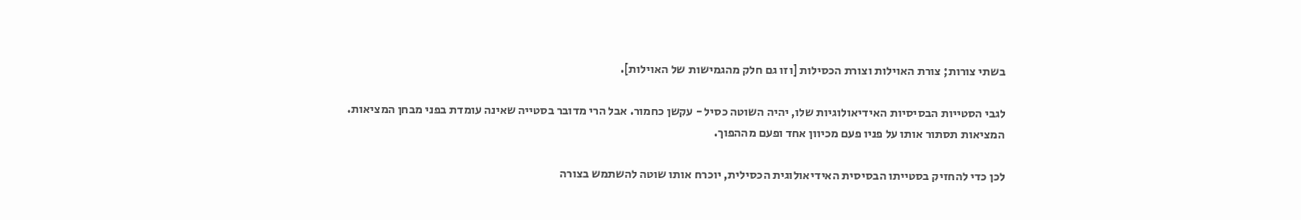בשתי צורות; צורת האוילות וצורת הכסילות [וזו גם חלק מהגמישות של האוילות].

לגבי הסטייות הבסיסיות האידיאולוגיות שלו, יהיה השוטה כסיל - עקשן כחמור. אבל הרי מדובר בסטייה שאינה עומדת בפני מבחן המציאות. המציאות תסתור אותו על פניו פעם מכיוון אחד ופעם מההפוך.

לכן כדי להחזיק בסטייתו הבסיסית האידיאולוגית הכסילית, יוכרח אותו שוטה להשתמש בצורה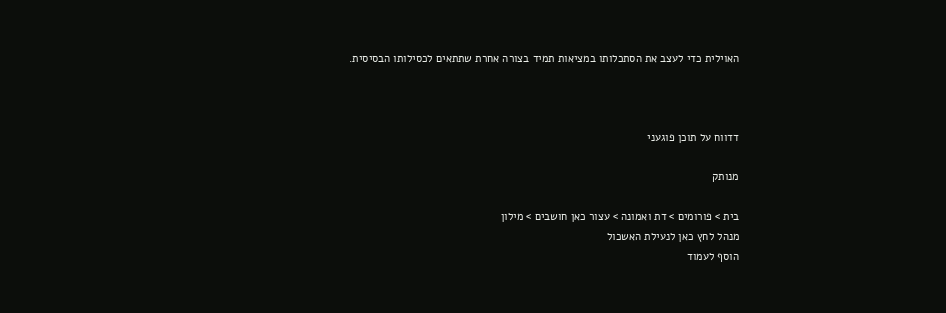האוילית כדי לעצב את הסתכלותו במציאות תמיד בצורה אחרת שתתאים לכסילותו הבסיסית.



דדווח על תוכן פוגעני

מנותק

בית > פורומים > דת ואמונה > עצור כאן חושבים > מילון
מנהל לחץ כאן לנעילת האשכול
הוסף לעמוד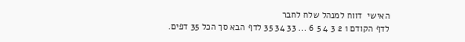האישי  דווח למנהל שלח לחבר
לדף הקודם 1 2 3 4 5 6 ... 33 34 35 לדף הבא סך הכל 35 דפים.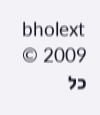bholext
2009 © כל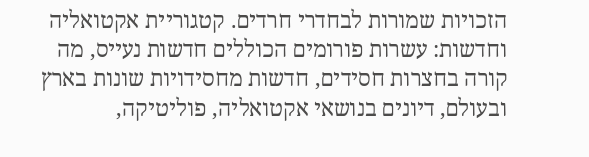הזכויות שמורות לבחדרי חרדים. קטגוריית אקטואליה וחדשות: עשרות פורומים הכוללים חדשות נעייס, מה קורה בחצרות חסידים, חדשות מחסידויות שונות בארץ ובעולם, דיונים בנושאי אקטואליה, פוליטיקה,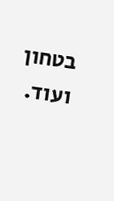בטחון ועוד.